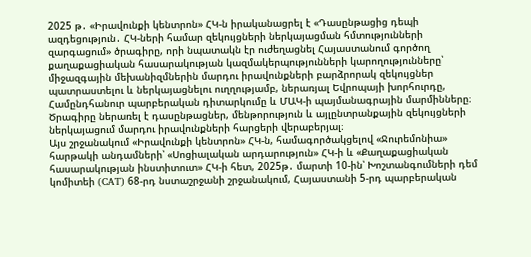2025 թ․ «Իրավունքի կենտրոն» ՀԿ-ն իրականացրել է «Դասընթացից դեպի ազդեցություն․ ՀԿ-ների համար զեկույցների ներկայացման հմտությունների զարգացում» ծրագիրը, որի նպատակն էր ուժեղացնել Հայաստանում գործող քաղաքացիական հասարակության կազմակերպությունների կարողությունները՝ միջազգային մեխանիզմներին մարդու իրավունքների բարձրորակ զեկույցներ պատրաստելու և ներկայացնելու ուղղությամբ, ներառյալ Եվրոպայի խորհուրդը, Համընդհանուր պարբերական դիտարկումը և ՄԱԿ-ի պայմանագրային մարմինները։ Ծրագիրը ներառել է դասընթացներ, մենթորություն և այլընտրանքային զեկույցների ներկայացում մարդու իրավունքների հարցերի վերաբերյալ։
Այս շրջանակում «Իրավունքի կենտրոն» ՀԿ-ն, համագործակցելով «Ջուրեմոնիա» հարթակի անդամների՝ «Սոցիալական արդարություն» ՀԿ-ի և «Քաղաքացիական հասարակության ինստիտուտ» ՀԿ-ի հետ, 2025թ․ մարտի 10-ին՝ Խոշտանգումների դեմ կոմիտեի (CAT) 68-րդ նստաշրջանի շրջանակում, Հայաստանի 5-րդ պարբերական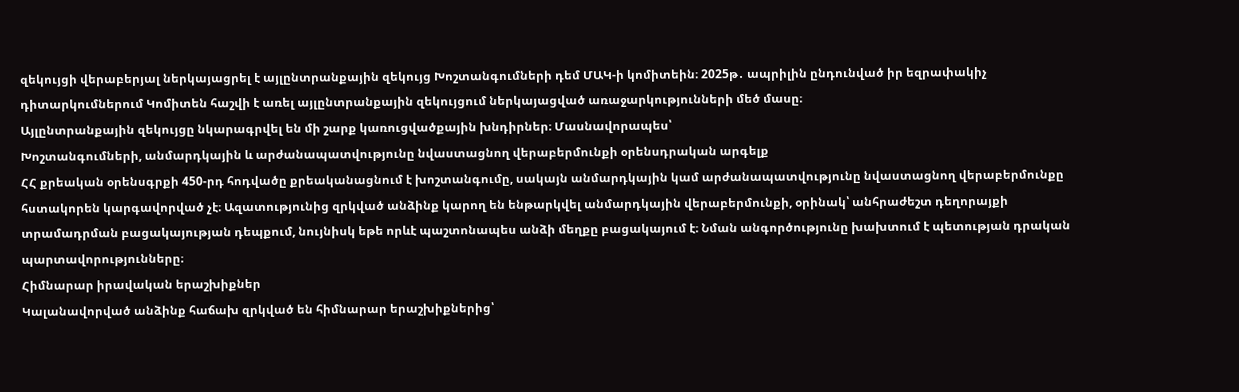զեկույցի վերաբերյալ ներկայացրել է այլընտրանքային զեկույց Խոշտանգումների դեմ ՄԱԿ-ի կոմիտեին։ 2025թ․ ապրիլին ընդունված իր եզրափակիչ դիտարկումներում Կոմիտեն հաշվի է առել այլընտրանքային զեկույցում ներկայացված առաջարկությունների մեծ մասը։
Այլընտրանքային զեկույցը նկարագրվել են մի շարք կառուցվածքային խնդիրներ։ Մասնավորապես՝
Խոշտանգումների, անմարդկային և արժանապատվությունը նվաստացնող վերաբերմունքի օրենսդրական արգելք
ՀՀ քրեական օրենսգրքի 450-րդ հոդվածը քրեականացնում է խոշտանգումը, սակայն անմարդկային կամ արժանապատվությունը նվաստացնող վերաբերմունքը հստակորեն կարգավորված չէ։ Ազատությունից զրկված անձինք կարող են ենթարկվել անմարդկային վերաբերմունքի, օրինակ՝ անհրաժեշտ դեղորայքի տրամադրման բացակայության դեպքում, նույնիսկ եթե որևէ պաշտոնապես անձի մեղքը բացակայում է։ Նման անգործությունը խախտում է պետության դրական պարտավորությունները։
Հիմնարար իրավական երաշխիքներ
Կալանավորված անձինք հաճախ զրկված են հիմնարար երաշխիքներից՝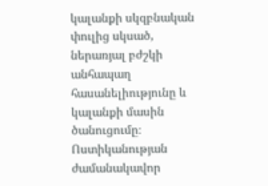կալանքի սկզբնական փուլից սկսած, ներառյալ բժշկի անհապաղ հասանելիությունը և կալանքի մասին ծանուցումը։ Ոստիկանության ժամանակավոր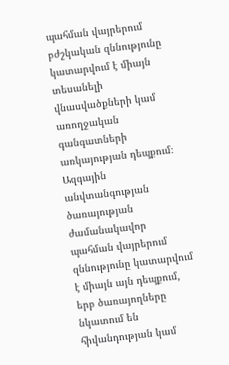պահման վայրերում բժշկական զննությունը կատարվում է միայն տեսանելի վնասվածքների կամ առողջական գանգատների առկայության դեպքում։ Ազգային անվտանգության ծառայության ժամանակավոր պահման վայրերում զննությունը կատարվում է միայն այն դեպքում, երբ ծառայողները նկատում են հիվանդության կամ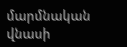մարմնական վնասի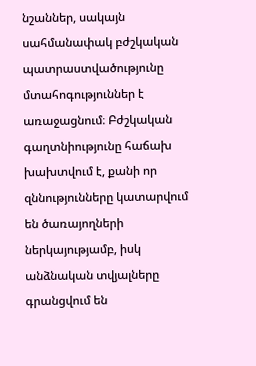նշաններ, սակայն սահմանափակ բժշկական պատրաստվածությունը մտահոգություններ է առաջացնում։ Բժշկական գաղտնիությունը հաճախ խախտվում է, քանի որ զննությունները կատարվում են ծառայողների ներկայությամբ, իսկ անձնական տվյալները գրանցվում են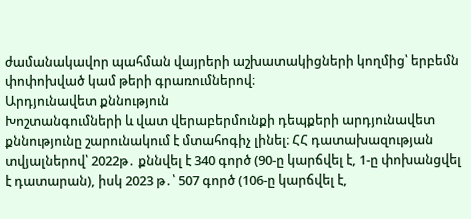ժամանակավոր պահման վայրերի աշխատակիցների կողմից՝ երբեմն փոփոխված կամ թերի գրառումներով։
Արդյունավետ քննություն
Խոշտանգումների և վատ վերաբերմունքի դեպքերի արդյունավետ քննությունը շարունակում է մտահոգիչ լինել։ ՀՀ դատախազության տվյալներով՝ 2022թ․ քննվել է 340 գործ (90-ը կարճվել է, 1-ը փոխանցվել է դատարան), իսկ 2023 թ․՝ 507 գործ (106-ը կարճվել է,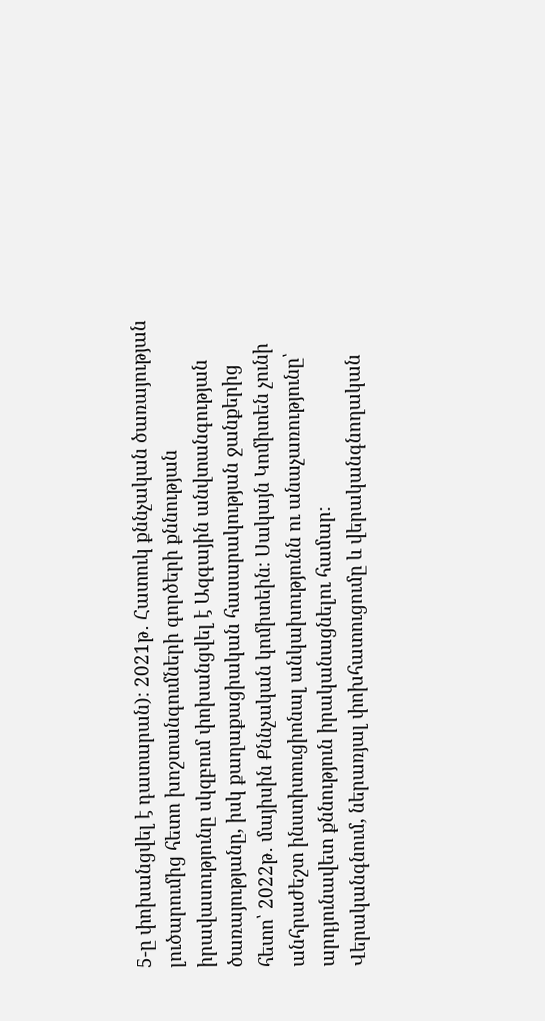5-ը փոխանցվել է դատարան)։ 2021թ․ Հատուկ քննչական ծառայության լուծարումից հետո խոշտանգումների գործերի քննության իրավասությունը սկզբում փոխանցվել է Ազգային անվտանգության ծառայությանը, իսկ քաղաքացիական հասարակության ջանքերից հետո՝ 2022թ․ մայիսին Քննչական կոմիտեին։ Սակայն Կոմիտեն չունի անհրաժեշտ ինստիտուցիոնալ անկախությունն ու անաչառությունը՝ արդյունավետ քննություն իրականացնելու համար։
Վերականգնում, ներառյալ փոխհատուցումը և վերականգնողական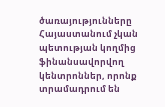ծառայությունները
Հայաստանում չկան պետության կողմից ֆինանսավորվող կենտրոններ, որոնք տրամադրում են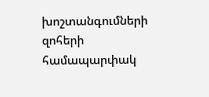խոշտանգումների զոհերի համապարփակ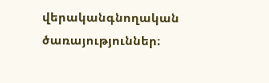վերականգնողական ծառայություններ։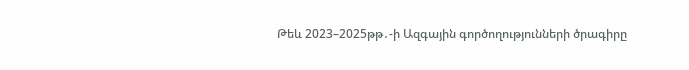Թեև 2023–2025թթ․-ի Ազգային գործողությունների ծրագիրը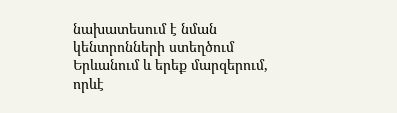նախատեսում է նման կենտրոնների ստեղծում Երևանում և երեք մարզերում, որևէ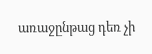առաջընթաց դեռ չի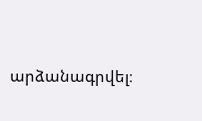արձանագրվել։